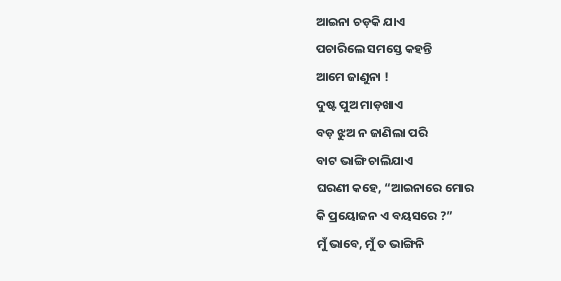ଆଇନା ଚଡ଼କି ଯାଏ
ପଚାରିଲେ ସମସ୍ତେ କହନ୍ତି
ଆମେ ଜାଣୁନା !
ଦୁଷ୍ଟ ପୁଅ ମାଡ଼ଖାଏ
ବଡ଼ ଝୁଅ ନ ଜାଣିଲା ପରି
ବାଟ ଭାଙ୍ଗି ଚାଲିଯାଏ
ଘରଣୀ କହେ, “ଆଇନାରେ ମୋର
କି ପ୍ରୟୋଜନ ଏ ବୟସରେ ?”
ମୁଁ ଭାବେ, ମୁଁ ତ ଭାଙ୍ଗିନି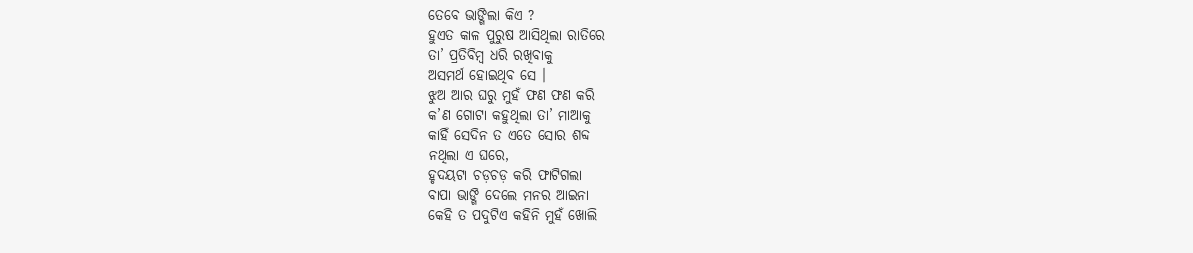ତେବେ ଭାଙ୍ଗିଲା କିଏ ?
ହୁଏତ କାଳ ପୁରୁଷ ଆସିଥିଲା ରାତିରେ
ତା’ ପ୍ରତିବିମ୍ୱ ଧରି ରଖିବାକୁ
ଅସମର୍ଥ ହୋଇଥିବ ସେ ।
ଝୁଅ ଆର ଘରୁ ମୁହଁ ଫଣ ଫଣ କରି
କ’ଣ ଗୋଟା କହୁଥିଲା ତା’ ମାଆକୁ
କାହିଁ ସେଦିନ ତ ଏତେ ସୋର ଶବ୍ଦ
ନଥିଲା ଏ ଘରେ,
ହୃଦୟଟା ଚଡ଼ଚଡ଼ କରି ଫାଟିଗଲା
ବାପା ଭାଙ୍ଗି ଦେଲେ ମନର ଆଇନା
କେହି ତ ପଦୁଟିଏ କହିନି ମୁହଁ ଖୋଲି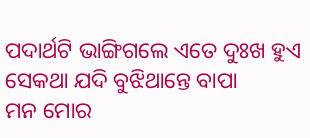ପଦାର୍ଥଟି ଭାଙ୍ଗିଗଲେ ଏତେ ଦୁଃଖ ହୁଏ
ସେକଥା ଯଦି ବୁଝିଥାନ୍ତେ ବାପା
ମନ ମୋର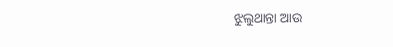ଝୁଲୁଥାନ୍ତା ଆଉ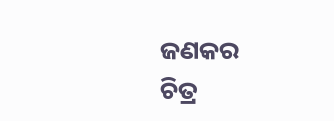ଜଣକର
ଚିତ୍ର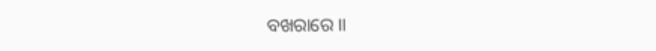ବଖରାରେ ।।